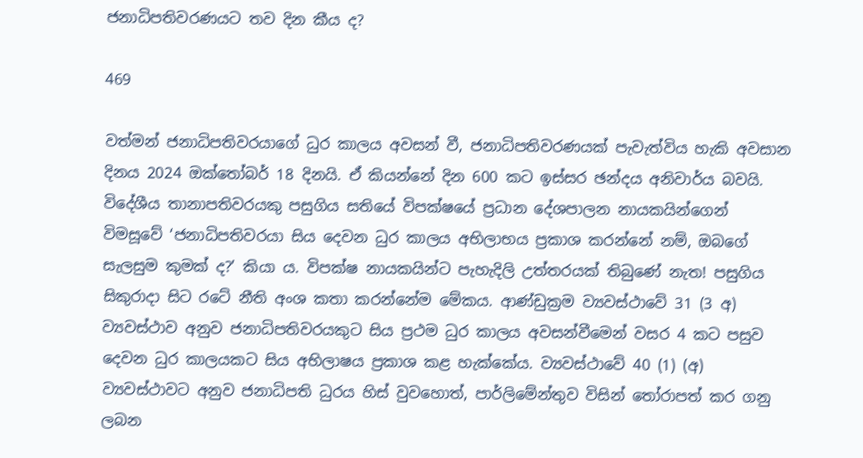ජනාධිපතිවරණයට තව දින කීය ද?

469

වත්මන් ජනාධිපතිවරයාගේ ධුර කාලය අවසන් වී, ජනාධිපතිවරණයක් පැවැත්විය හැකි අවසාන දිනය 2024 ඔක්තෝබර් 18 දිනයි. ඒ කියන්නේ දින 600 කට ඉස්සර ඡන්දය අනිවාර්ය බවයි. විදේශීය තානාපතිවරයකු පසුගිය සතියේ විපක්ෂයේ ප්‍රධාන දේශපාලන නායකයින්ගෙන් විමසූවේ ‘ජනාධිපතිවරයා සිය දෙවන ධුර කාලය අභිලාභය ප්‍රකාශ කරන්නේ නම්, ඔබගේ සැලසුම කුමක් ද?’ කියා ය. විපක්ෂ නායකයින්ට පැහැදිලි උත්තරයක් තිබුණේ නැත! පසුගිය සිකුරාදා සිට රටේ නීති අංශ කතා කරන්නේම මේකය. ආණ්ඩුක්‍රම ව්‍යවස්ථාවේ 31 (3 අ) ව්‍යවස්ථාව අනුව ජනාධිපතිවරයකුට සිය ප්‍රථම ධුර කාලය අවසන්වීමෙන් වසර 4 කට පසුව දෙවන ධුර කාලයකට සිය අභිලාෂය ප්‍රකාශ කළ හැක්කේය. ව්‍යවස්ථාවේ 40 (1) (අ) ව්‍යවස්ථාවට අනුව ජනාධිපති ධුරය හිස් වුවහොත්, පාර්ලිමේන්තුව විසින් තෝරාපත් කර ගනු ලබන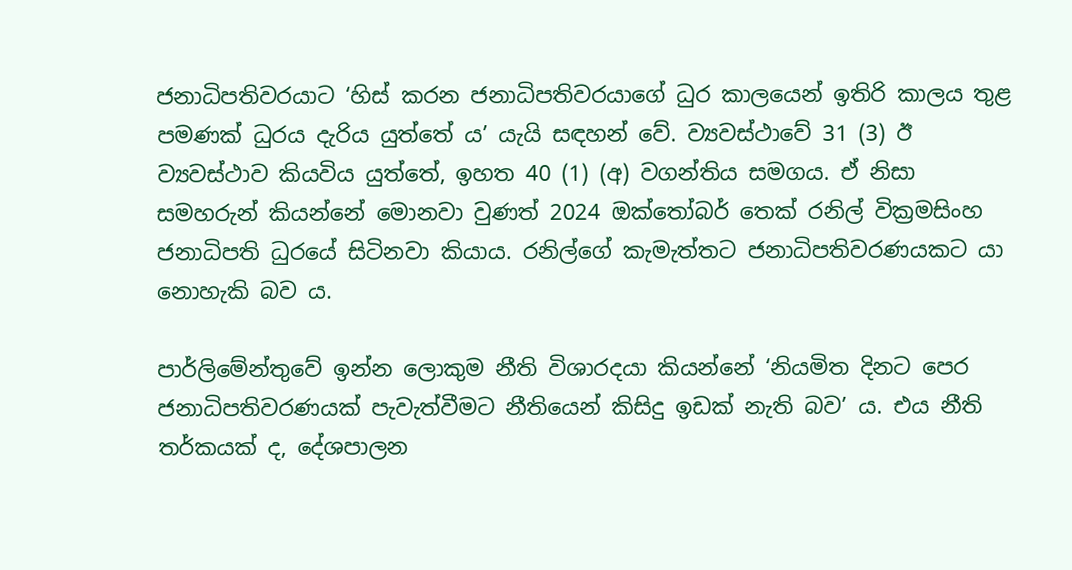ජනාධිපතිවරයාට ‘හිස් කරන ජනාධිපතිවරයාගේ ධුර කාලයෙන් ඉතිරි කාලය තුළ පමණක් ධුරය දැරිය යුත්තේ ය’ යැයි සඳහන් වේ. ව්‍යවස්ථාවේ 31 (3) ඊ ව්‍යවස්ථාව කියවිය යුත්තේ, ඉහත 40 (1) (අ) වගන්තිය සමගය. ඒ නිසා සමහරුන් කියන්නේ මොනවා වුණත් 2024 ඔක්තෝබර් තෙක් රනිල් වික්‍රමසිංහ ජනාධිපති ධුරයේ සිටිනවා කියාය. රනිල්ගේ කැමැත්තට ජනාධිපතිවරණයකට යා නොහැකි බව ය.

පාර්ලිමේන්තුවේ ඉන්න ලොකුම නීති විශාරදයා කියන්නේ ‘නියමිත දිනට පෙර ජනාධිපතිවරණයක් පැවැත්වීමට නීතියෙන් කිසිදු ඉඩක් නැති බව’ ය. එය නීති තර්කයක් ද, දේශපාලන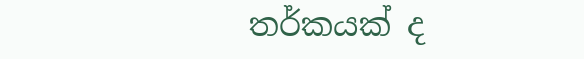තර්කයක් ද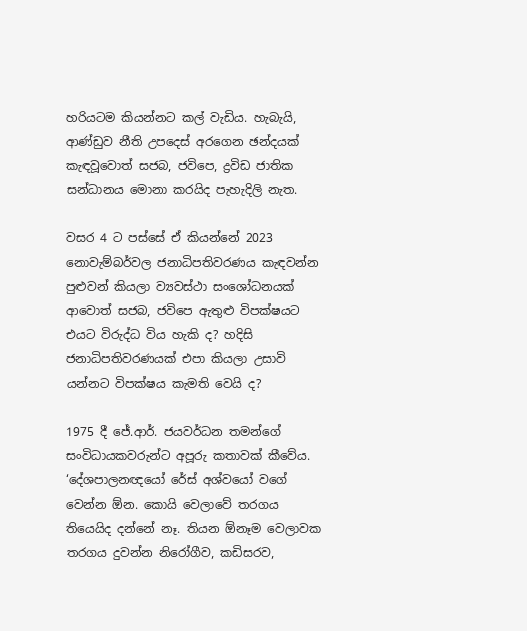හරියටම කියන්නට කල් වැඩිය. හැබැයි, ආණ්ඩුව නීති උපදෙස් අරගෙන ඡන්දයක් කැඳවූවොත් සජබ, ජවිපෙ, ද්‍රවිඩ ජාතික සන්ධානය මොනා කරයිද පැහැදිලි නැත.

වසර 4 ට පස්සේ ඒ කියන්නේ 2023 නොවැම්බර්වල ජනාධිපතිවරණය කැඳවන්න පුළුවන් කියලා ව්‍යවස්ථා සංශෝධනයක් ආවොත් සජබ, ජවිපෙ ඇතුළු විපක්ෂයට එයට විරුද්ධ විය හැකි ද? හදිසි ජනාධිපතිවරණයක් එපා කියලා උසාවි යන්නට විපක්ෂය කැමති වෙයි ද?

1975 දී ජේ.ආර්. ජයවර්ධන තමන්ගේ සංවිධායකවරුන්ට අපූරු කතාවක් කීවේය. ‘දේශපාලනඥයෝ රේස් අශ්වයෝ වගේ වෙන්න ඕන. කොයි වෙලාවේ තරගය තියෙයිද දන්නේ නෑ. තියන ඕනෑම වෙලාවක තරගය දුවන්න නිරෝගීව, කඩිසරව,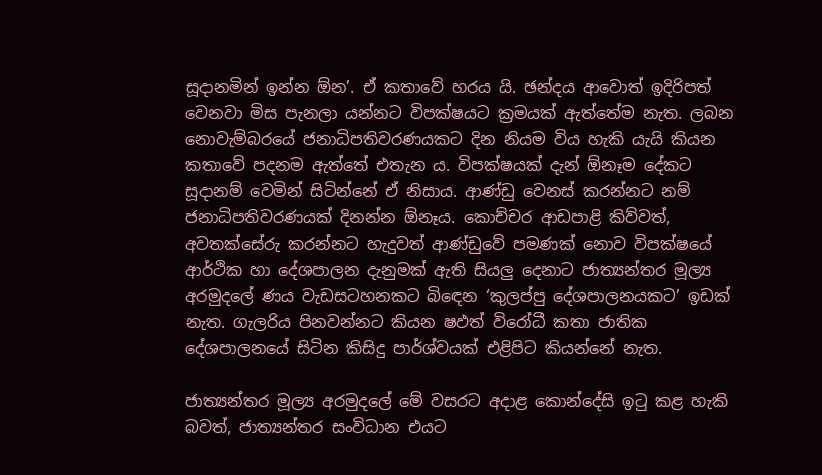සූදානමින් ඉන්න ඕන’. ඒ කතාවේ හරය යි. ඡන්දය ආවොත් ඉදිරිපත් වෙනවා මිස පැනලා යන්නට විපක්ෂයට ක්‍රමයක් ඇත්තේම නැත. ලබන නොවැම්බරයේ ජනාධිපතිවරණයකට දින නියම විය හැකි යැයි කියන කතාවේ පදනම ඇත්තේ එතැන ය. විපක්ෂයක් දැන් ඕනෑම දේකට සූදානම් වෙමින් සිටින්නේ ඒ නිසාය. ආණ්ඩු වෙනස් කරන්නට නම් ජනාධිපතිවරණයක් දිනන්න ඕනෑය. කොච්චර ආඩපාළි කිව්වත්, අවතක්සේරු කරන්නට හැදුවත් ආණ්ඩුවේ පමණක් නොව විපක්ෂයේ ආර්ථික හා දේශපාලන දැනුමක් ඇති සියලු දෙනාට ජාත්‍යන්තර මූල්‍ය අරමුදලේ ණය වැඩසටහනකට බිඳෙන ‘කුලප්පු දේශපාලනයකට’ ඉඩක් නැත. ගැලරිය පිනවන්නට කියන ෂඵත්‍ විරෝධී කතා ජාතික දේශපාලනයේ සිටින කිසිදු පාර්ශ්වයක් එළිපිට කියන්නේ නැත.

ජාත්‍යන්තර මූල්‍ය අරමුදලේ මේ වසරට අදාළ කොන්දේසි ඉටු කළ හැකි බවත්, ජාත්‍යන්තර සංවිධාන එයට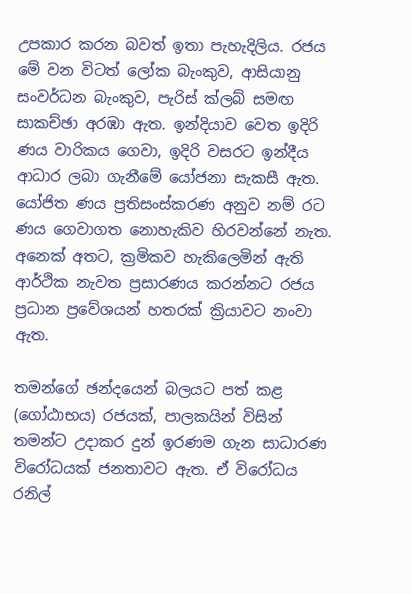උපකාර කරන බවත් ඉතා පැහැදිලිය. රජය මේ වන විටත් ලෝක බැංකුව, ආසියානු සංවර්ධන බැංකුව, පැරිස් ක්ලබ් සමඟ සාකච්ඡා අරඹා ඇත. ඉන්දියාව වෙත ඉදිරි ණය වාරිකය ගෙවා, ඉදිරි වසරට ඉන්දීය ආධාර ලබා ගැනීමේ යෝජනා සැකසී ඇත. යෝජිත ණය ප්‍රතිසංස්කරණ අනුව නම් රට ණය ගෙවාගත නොහැකිව හිරවන්නේ නැත. අනෙක් අතට, ක්‍රමිකව හැකිලෙමින් ඇති ආර්ථික නැවත ප්‍රසාරණය කරන්නට රජය ප්‍රධාන ප්‍රවේශයන් හතරක් ක්‍රියාවට නංවා ඇත.

තමන්ගේ ඡන්දයෙන් බලයට පත් කළ (ගෝඨාභය) රජයක්, පාලකයින් විසින් තමන්ට උදාකර දුන් ඉරණම ගැන සාධාරණ විරෝධයක් ජනතාවට ඇත. ඒ විරෝධය රනිල්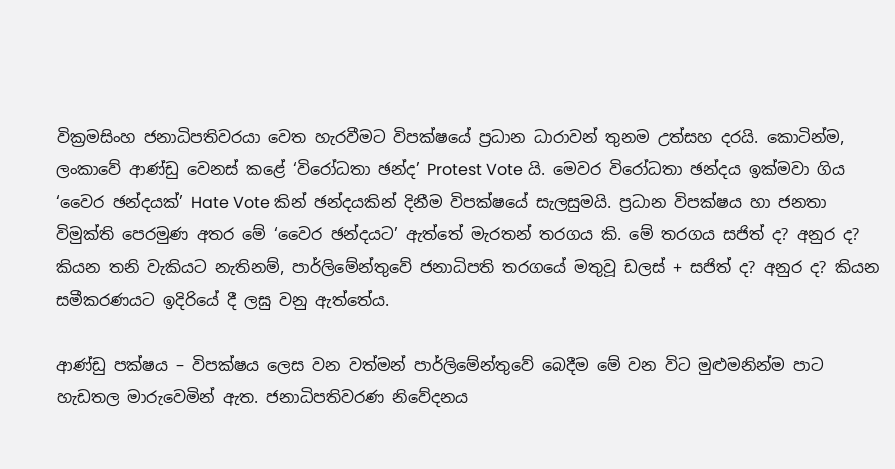වික්‍රමසිංහ ජනාධිපතිවරයා වෙත හැරවීමට විපක්ෂයේ ප්‍රධාන ධාරාවන් තුනම උත්සහ දරයි. කොටින්ම, ලංකාවේ ආණ්ඩු වෙනස් කළේ ‘විරෝධතා ඡන්ද’ Protest Vote යි. මෙවර විරෝධතා ඡන්දය ඉක්මවා ගිය ‘වෛර ඡන්දයක්’ Hate Vote කින් ඡන්දයකින් දිනීම විපක්ෂයේ සැලසුමයි. ප්‍රධාන විපක්ෂය හා ජනතා විමුක්ති පෙරමුණ අතර මේ ‘වෛර ඡන්දයට’ ඇත්තේ මැරතන් තරගය කි. මේ තරගය සජිත් ද? අනුර ද? කියන තනි වැකියට නැතිනම්, පාර්ලිමේන්තුවේ ජනාධිපති තරගයේ මතුවූ ඩලස් + සජිත් ද? අනුර ද? කියන සමීකරණයට ඉදිරියේ දී ලඝු වනු ඇත්තේය.

ආණ්ඩු පක්ෂය – විපක්ෂය ලෙස වන වත්මන් පාර්ලිමේන්තුවේ බෙදීම මේ වන විට මුළුමනින්ම පාට හැඩතල මාරුවෙමින් ඇත. ජනාධිපතිවරණ නිවේදනය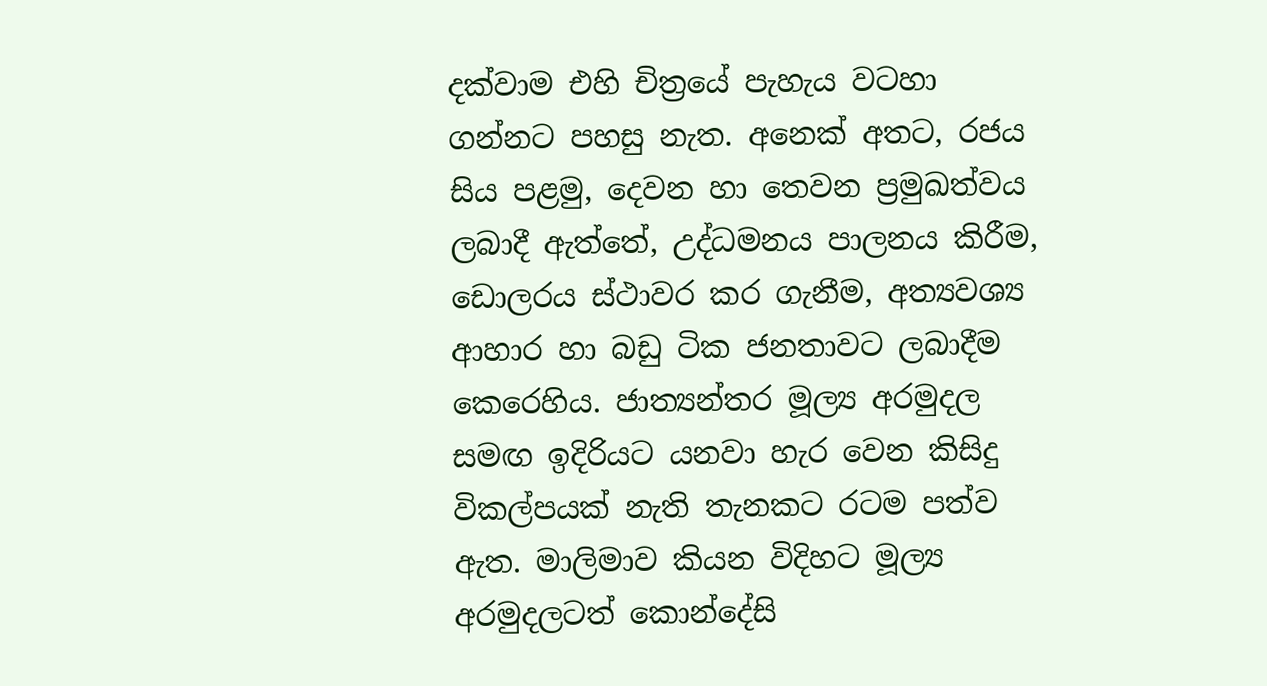දක්වාම එහි චිත්‍රයේ පැහැය වටහා ගන්නට පහසු නැත. අනෙක් අතට, රජය සිය පළමු, දෙවන හා තෙවන ප්‍රමුඛත්වය ලබාදී ඇත්තේ, උද්ධමනය පාලනය කිරීම, ඩොලරය ස්ථාවර කර ගැනීම, අත්‍යවශ්‍ය ආහාර හා බඩු ටික ජනතාවට ලබාදීම කෙරෙහිය. ජාත්‍යන්තර මූල්‍ය අරමුදල සමඟ ඉදිරියට යනවා හැර වෙන කිසිදු විකල්පයක් නැති තැනකට රටම පත්ව ඇත. මාලිමාව කියන විදිහට මූල්‍ය අරමුදලටත් කොන්දේසි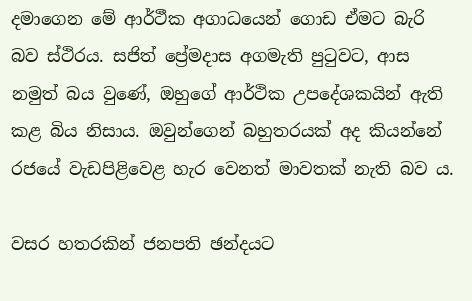දමාගෙන මේ ආර්ථීක අගාධයෙන් ගොඩ ඒමට බැරි බව ස්ථිරය. සජිත් ප්‍රේමදාස අගමැති පුටුවට, ආස නමුත් බය වුණේ, ඔහුගේ ආර්ථික උපදේශකයින් ඇති කළ බිය නිසාය. ඔවුන්ගෙන් බහුතරයක් අද කියන්නේ රජයේ වැඩපිළිවෙළ හැර වෙනත් මාවතක් නැති බව ය.

වසර හතරකින් ජනපති ඡන්දයට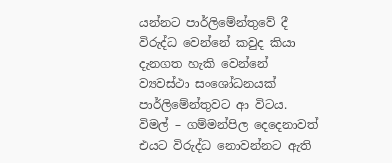යන්නට පාර්ලිමේන්තුවේ දී විරුද්ධ වෙන්නේ කවුද කියා දැනගත හැකි වෙන්නේ ව්‍යවස්ථා සංශෝධනයක් පාර්ලිමේන්තුවට ආ විටය. විමල් – ගම්මන්පිල දෙදෙනාවත් එයට විරුද්ධ නොවන්නට ඇති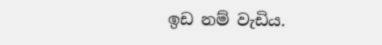ඉඩ නම් වැඩිය.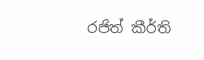රජිත් කීර්ති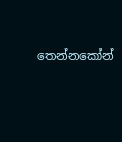තෙන්නකෝන්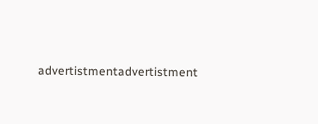advertistmentadvertistment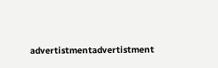advertistmentadvertistment